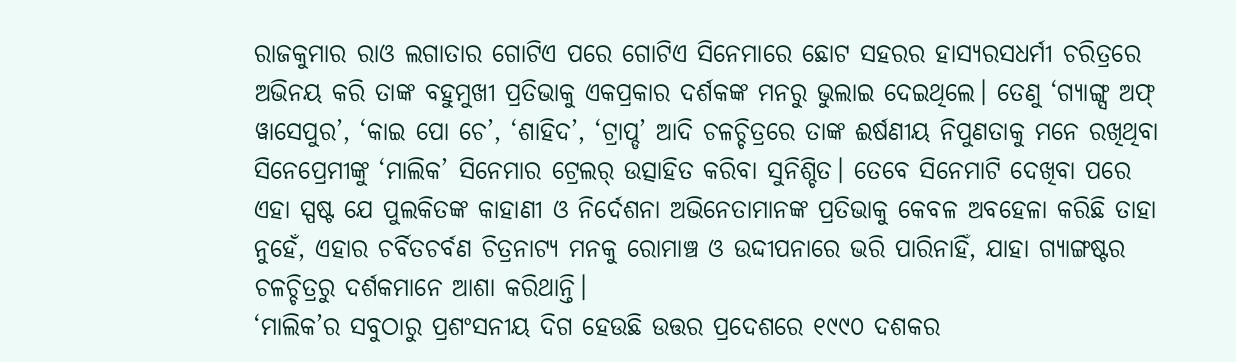ରାଜକୁମାର ରାଓ ଲଗାତାର ଗୋଟିଏ ପରେ ଗୋଟିଏ ସିନେମାରେ ଛୋଟ ସହରର ହାସ୍ୟରସଧର୍ମୀ ଚରିତ୍ରରେ ଅଭିନୟ କରି ତାଙ୍କ ବହୁମୁଖୀ ପ୍ରତିଭାକୁ ଏକପ୍ରକାର ଦର୍ଶକଙ୍କ ମନରୁ ଭୁଲାଇ ଦେଇଥିଲେ। ତେଣୁ ‘ଗ୍ୟାଙ୍ଗ୍ସ ଅଫ୍ ୱାସେପୁର’, ‘କାଇ ପୋ ଚେ’, ‘ଶାହିଦ’, ‘ଟ୍ରାପ୍ଡ’ ଆଦି ଚଳଚ୍ଚିତ୍ରରେ ତାଙ୍କ ଈର୍ଷଣୀୟ ନିପୁଣତାକୁ ମନେ ରଖିଥିବା ସିନେପ୍ରେମୀଙ୍କୁ ‘ମାଲିକ’ ସିନେମାର ଟ୍ରେଲର୍ ଉତ୍ସାହିତ କରିବା ସୁନିଶ୍ଚିତ। ତେବେ ସିନେମାଟି ଦେଖିବା ପରେ ଏହା ସ୍ପଷ୍ଟ ଯେ ପୁଲକିତଙ୍କ କାହାଣୀ ଓ ନିର୍ଦେଶନା ଅଭିନେତାମାନଙ୍କ ପ୍ରତିଭାକୁ କେବଳ ଅବହେଳା କରିଛି ତାହା ନୁହେଁ, ଏହାର ଚର୍ବିତଚର୍ବଣ ଚିତ୍ରନାଟ୍ୟ ମନକୁ ରୋମାଞ୍ଚ ଓ ଉଦ୍ଦୀପନାରେ ଭରି ପାରିନାହିଁ, ଯାହା ଗ୍ୟାଙ୍ଗଷ୍ଟର ଚଳଚ୍ଚିତ୍ରରୁ ଦର୍ଶକମାନେ ଆଶା କରିଥାନ୍ତି।
‘ମାଲିକ’ର ସବୁଠାରୁ ପ୍ରଶଂସନୀୟ ଦିଗ ହେଉଛି ଉତ୍ତର ପ୍ରଦେଶରେ ୧୯୯୦ ଦଶକର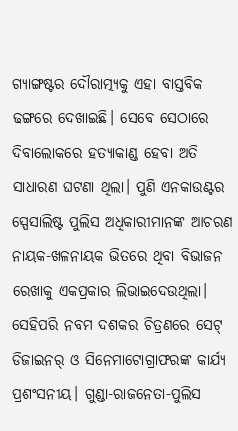ଗ୍ୟାଙ୍ଗଷ୍ଟର ଦୌରାତ୍ମ୍ୟକୁ ଏହା ବାସ୍ତବିକ ଢଙ୍ଗରେ ଦେଖାଇଛି। ସେବେ ସେଠାରେ ଦିବାଲୋକରେ ହତ୍ୟାକାଣ୍ଡ ହେବା ଅତି ସାଧାରଣ ଘଟଣା ଥିଲା। ପୁଣି ଏନକାଉଣ୍ଟର ସ୍ପେସାଲିଷ୍ଟ ପୁଲିସ ଅଧିକାରୀମାନଙ୍କ ଆଚରଣ ନାୟକ-ଖଳନାୟକ ଭିତରେ ଥିବା ବିଭାଜନ ରେଖାକୁ ଏକପ୍ରକାର ଲିଭାଇଦେଉଥିଲା। ସେହିପରି ନବମ ଦଶକର ଚିତ୍ରଣରେ ସେଟ୍ ଡିଜାଇନର୍ ଓ ସିନେମାଟୋଗ୍ରାଫରଙ୍କ କାର୍ଯ୍ୟ ପ୍ରଶଂସନୀୟ। ଗୁଣ୍ଡା-ରାଜନେତା-ପୁଲିସ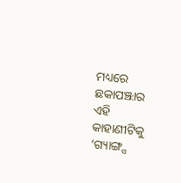ମଧ୍ୟରେ ଛକାପଞ୍ଝାର ଏହି କାହାଣୀଟିକୁ ‘ଗ୍ୟାଙ୍ଗ୍ସ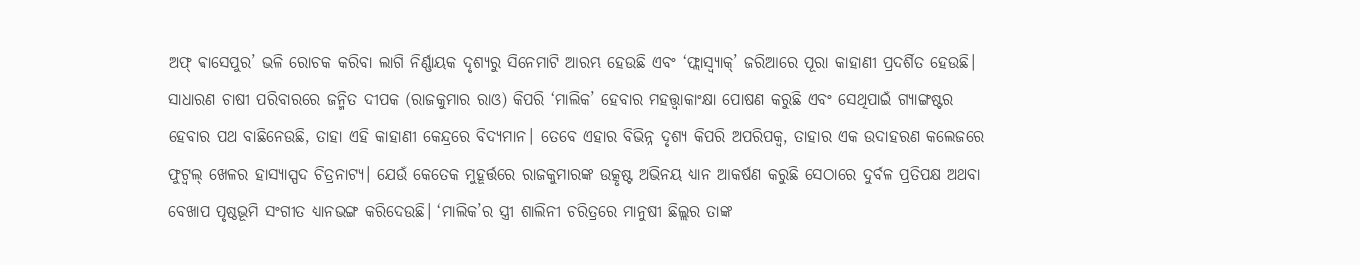ଅଫ୍ ଵାସେପୁର’ ଭଳି ରୋଚକ କରିବା ଲାଗି ନିର୍ଣ୍ଣାୟକ ଦୃଶ୍ୟରୁ ସିନେମାଟି ଆରମ୍ଭ ହେଉଛି ଏବଂ ‘ଫ୍ଲାସ୍ବ୍ୟାକ୍’ ଜରିଆରେ ପୂରା କାହାଣୀ ପ୍ରଦର୍ଶିତ ହେଉଛି। ସାଧାରଣ ଚାଷୀ ପରିବାରରେ ଜନ୍ମିତ ଦୀପକ (ରାଜକୁମାର ରାଓ) କିପରି ‘ମାଲିକ’ ହେବାର ମହତ୍ତ୍ବାକାଂକ୍ଷା ପୋଷଣ କରୁଛି ଏବଂ ସେଥିପାଇଁ ଗ୍ୟାଙ୍ଗଷ୍ଟର ହେବାର ପଥ ବାଛିନେଉଛି, ତାହା ଏହି କାହାଣୀ କେନ୍ଦ୍ରରେ ବିଦ୍ୟମାନ। ତେବେ ଏହାର ବିଭିନ୍ନ ଦୃଶ୍ୟ କିପରି ଅପରିପକ୍ବ, ତାହାର ଏକ ଉଦାହରଣ କଲେଜରେ ଫୁଟ୍ବଲ୍ ଖେଳର ହାସ୍ୟାସ୍ପଦ ଚିତ୍ରନାଟ୍ୟ। ଯେଉଁ କେତେକ ମୁହୂର୍ତ୍ତରେ ରାଜକୁମାରଙ୍କ ଉତ୍କୃଷ୍ଟ ଅଭିନୟ ଧ୍ୟାନ ଆକର୍ଷଣ କରୁଛି ସେଠାରେ ଦୁର୍ବଳ ପ୍ରତିପକ୍ଷ ଅଥବା ବେଖାପ ପୃଷ୍ଠଭୂମି ସଂଗୀତ ଧ୍ୟାନଭଙ୍ଗ କରିଦେଉଛି। ‘ମାଲିକ’ର ସ୍ତ୍ରୀ ଶାଲିନୀ ଚରିତ୍ରରେ ମାନୁଷୀ ଛିଲ୍ଲର ତାଙ୍କ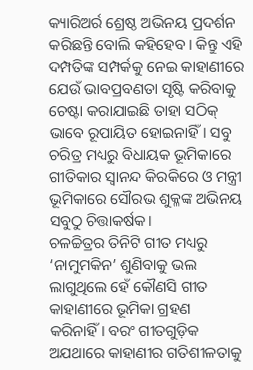କ୍ୟାରିଅର୍ର ଶ୍ରେଷ୍ଠ ଅଭିନୟ ପ୍ରଦର୍ଶନ କରିଛନ୍ତି ବୋଲି କହିହେବ। କିନ୍ତୁ ଏହି ଦମ୍ପତିଙ୍କ ସମ୍ପର୍କକୁ ନେଇ କାହାଣୀରେ ଯେଉଁ ଭାବପ୍ରବଣତା ସୃଷ୍ଟି କରିବାକୁ ଚେଷ୍ଟା କରାଯାଇଛି ତାହା ସଠିକ୍ ଭାବେ ରୂପାୟିତ ହୋଇନାହିଁ। ସବୁ ଚରିତ୍ର ମଧ୍ୟରୁ ବିଧାୟକ ଭୂମିକାରେ ଗୀତିକାର ସ୍ବାନନ୍ଦ କିରକିରେ ଓ ମନ୍ତ୍ରୀ ଭୂମିକାରେ ସୌରଭ ଶୁକ୍ଳଙ୍କ ଅଭିନୟ ସବୁଠୁ ଚିତ୍ତାକର୍ଷକ।
ଚଳଚ୍ଚିତ୍ରର ତିନିଟି ଗୀତ ମଧ୍ୟରୁ ‘ନାମୁମକିନ’ ଶୁଣିବାକୁ ଭଲ ଲାଗୁଥିଲେ ହେଁ କୌଣସି ଗୀତ କାହାଣୀରେ ଭୂମିକା ଗ୍ରହଣ କରିନାହିଁ। ବରଂ ଗୀତଗୁଡ଼ିକ ଅଯଥାରେ କାହାଣୀର ଗତିଶୀଳତାକୁ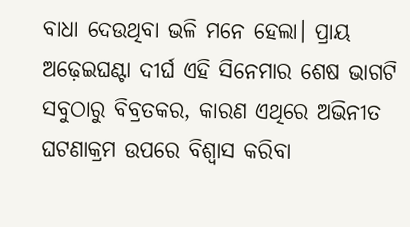ବାଧା ଦେଉଥିବା ଭଳି ମନେ ହେଲା। ପ୍ରାୟ ଅଢ଼େଇଘଣ୍ଟା ଦୀର୍ଘ ଏହି ସିନେମାର ଶେଷ ଭାଗଟି ସବୁଠାରୁ ବିବ୍ରତକର, କାରଣ ଏଥିରେ ଅଭିନୀତ ଘଟଣାକ୍ରମ ଉପରେ ବିଶ୍ବାସ କରିବା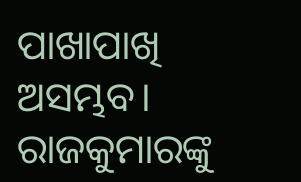ପାଖାପାଖି ଅସମ୍ଭବ। ରାଜକୁମାରଙ୍କୁ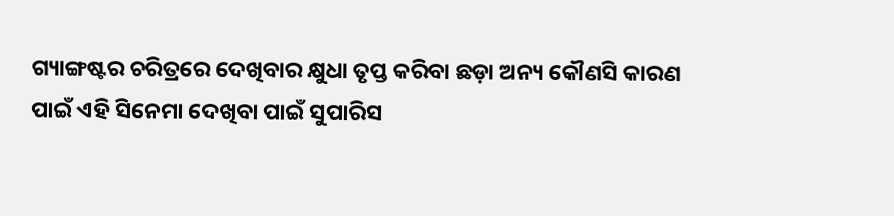ଗ୍ୟାଙ୍ଗଷ୍ଟର ଚରିତ୍ରରେ ଦେଖିବାର କ୍ଷୁଧା ତୃପ୍ତ କରିବା ଛଡ଼ା ଅନ୍ୟ କୌଣସି କାରଣ ପାଇଁ ଏହି ସିନେମା ଦେଖିବା ପାଇଁ ସୁପାରିସ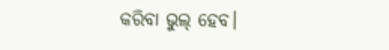କରିବା ଭୁଲ୍ ହେବ।